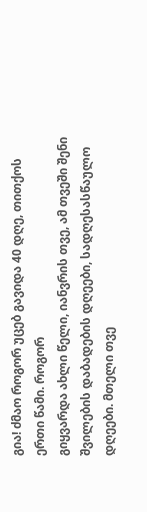გია! ძმაო როგორ უცებ გავიდა 40 დღე, თითქოს ერთი წამი. როგორ
გიყვარდა ახლი წელი, იანვრის თვე, ამ თვეში შენი შვილების დაბადების დღეები, სადღესასწაულო დღეები. მთელი თვე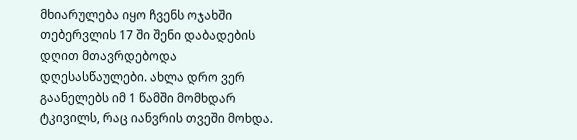მხიარულება იყო ჩვენს ოჯახში თებერვლის 17 ში შენი დაბადების დღით მთავრდებოდა დღესასწაულები. ახლა დრო ვერ გაანელებს იმ 1 წამში მომხდარ ტკივილს, რაც იანვრის თვეში მოხდა.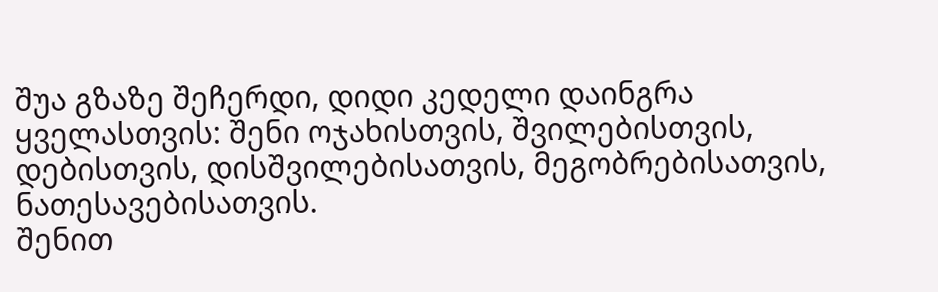შუა გზაზე შეჩერდი, დიდი კედელი დაინგრა ყველასთვის: შენი ოჯახისთვის, შვილებისთვის, დებისთვის, დისშვილებისათვის, მეგობრებისათვის, ნათესავებისათვის.
შენით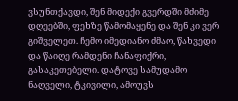ვსუნთქავდი, შენ მიდექი გვერდში მძიმე დღეებში, ფეხზე წამომაყენე და შენ კი ვერ გიშველეთ. ჩემო იმედიანო ძმაო, წახვედი
და წაიღე რამდენი ჩანაფიქრი, გასაკეთებელი. დატოვე სამუდამო ნაღველი, ტკივილი, ამოუვს